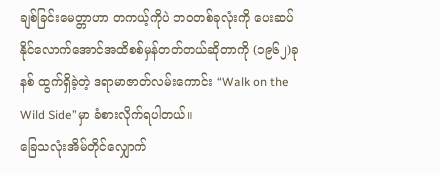ချစ်ခြင်းမေတ္တာဟာ တကယ့်ကိုပဲ ဘဝတစ်ခုလုံးကို ပေးဆပ်နိုင်လောက်အောင်အထိစစ်မှန်တတ်တယ်ဆိုတာကို (၁၉၆၂)ခုနစ် ထွက်ရှိခဲ့တဲ့ ဒရာမာဇာတ်လမ်းကောင်း “Walk on the Wild Side”မှာ ခံစားလိုက်ရပါတယ်။
ခြေသလုံးအိမ်တိုင်လျှောက်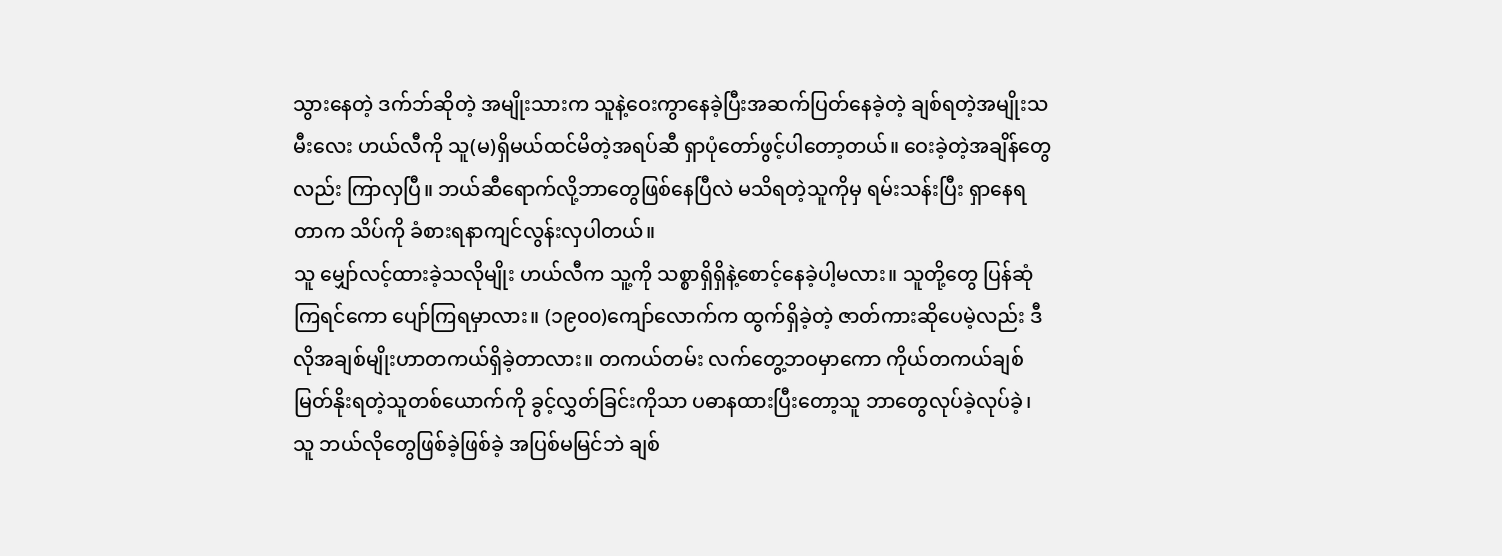သွားနေတဲ့ ဒက်ဘ်ဆိုတဲ့ အမျိုးသားက သူနဲ့ဝေးကွာနေခဲ့ပြီးအဆက်ပြတ်နေခဲ့တဲ့ ချစ်ရတဲ့အမျိုးသမီးလေး ဟယ်လီကို သူ(မ)ရှိမယ်ထင်မိတဲ့အရပ်ဆီ ရှာပုံတော်ဖွင့်ပါတော့တယ်။ ဝေးခဲ့တဲ့အချိန်တွေလည်း ကြာလှပြီ။ ဘယ်ဆီရောက်လို့ဘာတွေဖြစ်နေပြီလဲ မသိရတဲ့သူကိုမှ ရမ်းသန်းပြီး ရှာနေရတာက သိပ်ကို ခံစားရနာကျင်လွန်းလှပါတယ်။
သူ မျှော်လင့်ထားခဲ့သလိုမျိုး ဟယ်လီက သူ့ကို သစ္စာရှိရှိနဲ့စောင့်နေခဲ့ပါ့မလား။ သူတို့တွေ ပြန်ဆုံကြရင်ကော ပျော်ကြရမှာလား။ (၁၉၀၀)ကျော်လောက်က ထွက်ရှိခဲ့တဲ့ ဇာတ်ကားဆိုပေမဲ့လည်း ဒီလိုအချစ်မျိုးဟာတကယ်ရှိခဲ့တာလား။ တကယ်တမ်း လက်တွေ့ဘဝမှာကော ကိုယ်တကယ်ချစ်မြတ်နိုးရတဲ့သူတစ်ယောက်ကို ခွင့်လွှတ်ခြင်းကိုသာ ပဓာနထားပြီးတော့သူ ဘာတွေလုပ်ခဲ့လုပ်ခဲ့၊ သူ ဘယ်လိုတွေဖြစ်ခဲ့ဖြစ်ခဲ့ အပြစ်မမြင်ဘဲ ချစ်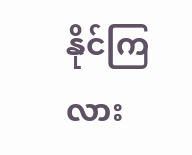နိုင်ကြလား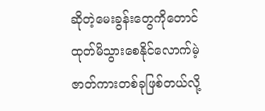ဆိုတဲ့မေးခွန်းတွေကိုတောင် ထုတ်မိသွားစေနိုင်လောက်မဲ့ ဇာတ်ကားတစ်ခုဖြစ်တယ်လို့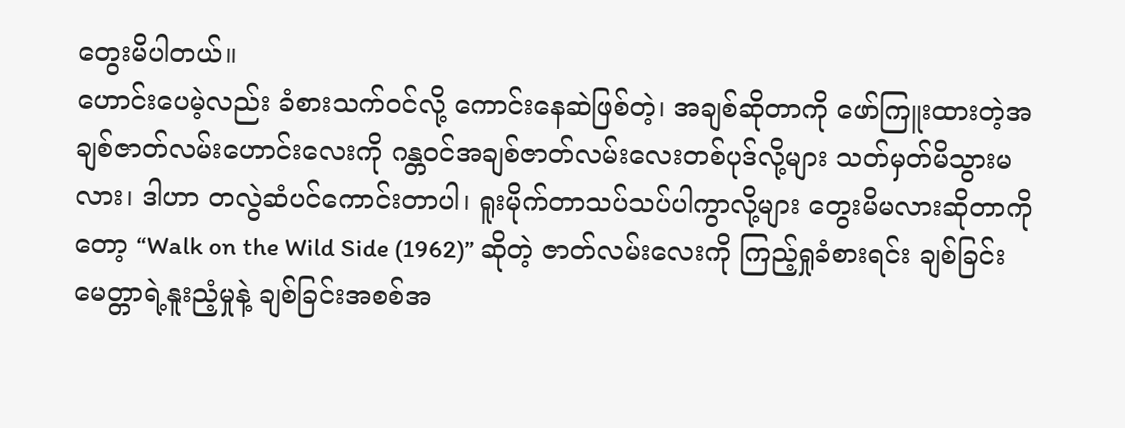တွေးမိပါတယ်။
ဟောင်းပေမဲ့လည်း ခံစားသက်ဝင်လို့ ကောင်းနေဆဲဖြစ်တဲ့၊ အချစ်ဆိုတာကို ဖော်ကြူးထားတဲ့အချစ်ဇာတ်လမ်းဟောင်းလေးကို ဂန္တဝင်အချစ်ဇာတ်လမ်းလေးတစ်ပုဒ်လို့များ သတ်မှတ်မိသွားမလား၊ ဒါဟာ တလွဲဆံပင်ကောင်းတာပါ၊ ရူးမိုက်တာသပ်သပ်ပါကွာလို့များ တွေးမိမလားဆိုတာကိုတော့ “Walk on the Wild Side (1962)” ဆိုတဲ့ ဇာတ်လမ်းလေးကို ကြည့်ရှုခံစားရင်း ချစ်ခြင်းမေတ္တာရဲ့နူးညံ့မှုနဲ့ ချစ်ခြင်းအစစ်အ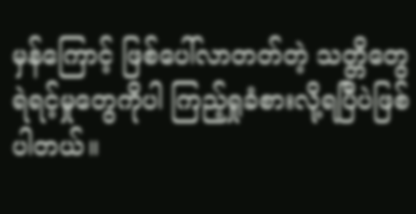မှန်ကြောင့် ဖြစ်ပေါ်လာတတ်တဲ့ သတ္တိတွေ ရဲရင့်မှုတွေကိုပါ ကြည့်ရှုခံစားလို့ရပြီပဲဖြစ်ပါတယ်။